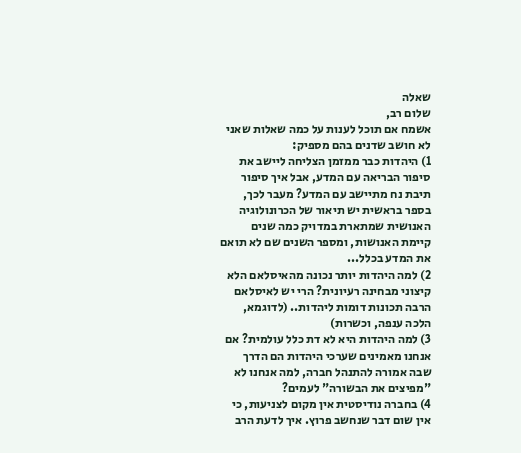שאלה
שלום רב,
אשמח אם תוכל לענות על כמה שאלות שאני לא חושב שדנים בהם מספיק:
1) היהדות כבר ממזמן הצליחה ליישב את סיפור הבריאה עם המדע, אבל איך סיפור תיבת נח מתיישב עם המדע? מעבר לכך, בספר בראשית יש תיאור של הכרונולוגיה האנושית שמתארת במדויק כמה שנים קיימת האנושות, ומספר השנים שם לא תואם את המדע בכלל...
2) למה היהדות יותר נכונה מהאיסלאם הלא קיצוני מבחינה רעיונית? הרי יש לאיסלאם הרבה תכונות דומות ליהדות.. (לדוגמא, הלכה ענפה, וכשרות)
3) למה היהדות היא לא דת כלל עולמית? אם אנחנו מאמינים שערכי היהדות הם הדרך שבה אמורה להתנהל חברה, למה אנחנו לא "מפיצים את הבשורה" לעמים?
4) בחברה נודיסטית אין מקום לצניעות, כי אין שום דבר שנחשב פרוץ. איך לדעת הרב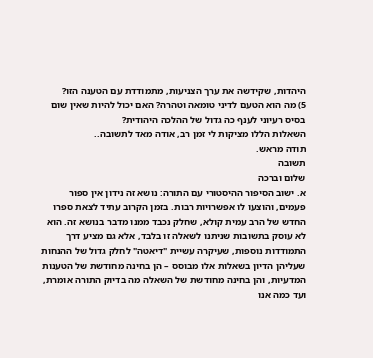היהדות, שקידשה את ערך הצניעות, מתמודדת עם הטענה הזו?
5) מה הוא הטעם לדיני טומאה וטהרה? האם יכול להיות שאין שום בסיס רעיוני לענף כה גדול של ההלכה היהודית?
השאלות הללו מציקות לי זמן רב, אודה מאד לתשובה..
תודה מראש.
תשובה
שלום וברכה
א. ישוב הסיפור ההיסטורי עם התורה: נושא זה נידון אין ספור פעמים, והוצעו לו אפשרויות רבות. בזמן הקרוב עתיד לצאת ספרו החדש של הרב עמית קולא, שחלק נכבד ממנו מדבר בנושא זה. הוא לא עוסק בתשובות שניתנו לשאלה זו בלבד, אלא גם מציע דרך התמודדות נוספות, שעיקרה עשיית "דיאטה" לחלק גדול של ההנחות שעליהן הדיון בשאלות אלו מבוסס – הן בחינה מחודשת של הטענות המדעיות, והן בחינה מחודשת של השאלה מה בדיוק התורה אומרת, ועד כמה אנו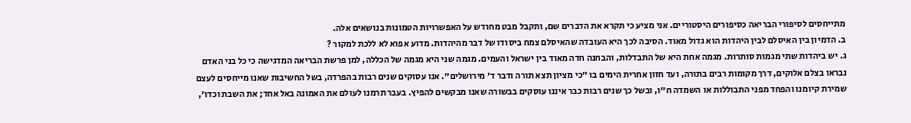מתייחסים לסיפורי הבריאה כסיפורים היסטוריים. אני מציע כי תקרא את הדברים שם, ותקבל מבט מחודש על האפשרויות הטמונות בנושאים אלה.
ב. הדמיון בין האיסלם לבין היהדות הוא גדול מאוד. הסיבה לכך היא העובדה שהאיסלם צמח ביסודו של דבר מהיהדות. מדוע אפוא לא ללכת למקור ?
ג. יש ביהדות שתי מגמות סותרות. מגמה אחת היא של התבדלות, והבחנה חדה מאוד בין ישראל והעמים. מגמה שני היא מגמה של הכללה, למן פרשת הבריאה המדגישה כי כל בני האדם נבראו בצלם אלוקים, דרך מקומות רבים בתורה, ועד חזון אחרית הימים בו "כי מציון תצא תורה ודבר ד' מירושלים". אנו עסוקים שנים רבות בהפרדה, בשל החשיבות שאנו מייחסים לעצם שמירת קיומנו והפחד מפני התבוללות או השמדה ח"ו, ובשל כך שנים רבות כבר איננו עוסקים בבשורה שאנו מבקשים להפיץ. בעבר תרמנו לעולם את האמונה באל אחד; את השבת וכדו',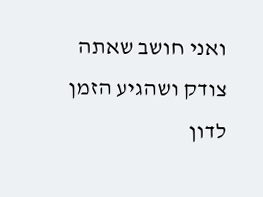ואני חושב שאתה צודק ושהגיע הזמן לדון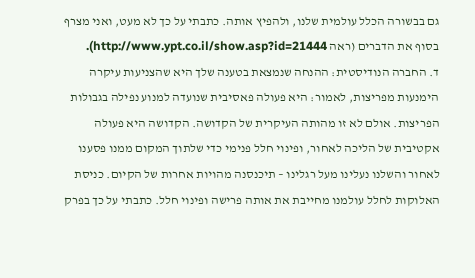גם בבשורה הכלל עולמית שלנו, ולהפיץ אותה. כתבתי על כך לא מעט, ואני מצרף בסוף את הדברים (ראה http://www.ypt.co.il/show.asp?id=21444).
ד. החברה הנודיסטית: ההנחה שנמצאת בטענה שלך היא שהצניעות עיקרה הימנעות מפריצות, לאמור: היא פעולה פאסיבית שנועדה למנוע נפילה בגבולות הפריצות. אולם לא זו מהותה העיקרית של הקדושה. הקדושה היא פעולה אקטיבית של הליכה לאחור, ופינוי חלל פנימי כדי שלתוך המקום ממנו פסענו לאחור והשלנו נעלינו מעל רגלינו – תיכנסנה מהויות אחרות של הקיום. כניסת האלוקות לחלל עולמנו מחייבת את אותה פרישה ופינוי חלל. כתבתי על כך בפרק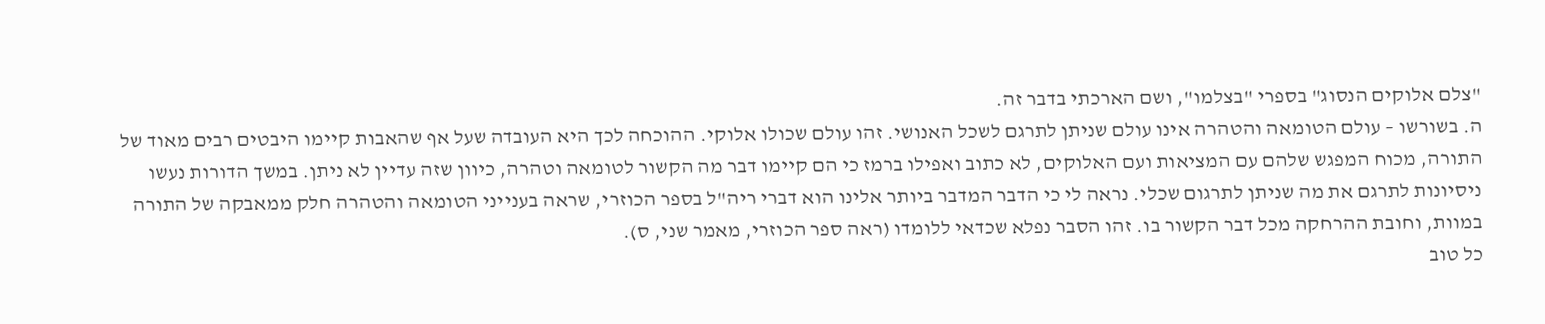"צלם אלוקים הנסוג" בספרי "בצלמו", ושם הארכתי בדבר זה.
ה. בשורשו – עולם הטומאה והטהרה אינו עולם שניתן לתרגם לשכל האנושי. זהו עולם שכולו אלוקי. ההוכחה לכך היא העובדה שעל אף שהאבות קיימו היבטים רבים מאוד של התורה, מכוח המפגש שלהם עם המציאות ועם האלוקים, לא כתוב ואפילו ברמז כי הם קיימו דבר מה הקשור לטומאה וטהרה, כיוון שזה עדיין לא ניתן. במשך הדורות נעשו ניסיונות לתרגם את מה שניתן לתרגום שכלי. נראה לי כי הדבר המדבר ביותר אלינו הוא דברי ריה"ל בספר הכוזרי, שראה בענייני הטומאה והטהרה חלק ממאבקה של התורה במוות, וחובת ההרחקה מכל דבר הקשור בו. זהו הסבר נפלא שכדאי ללומדו (ראה ספר הכוזרי, מאמר שני, ס).
כל טוב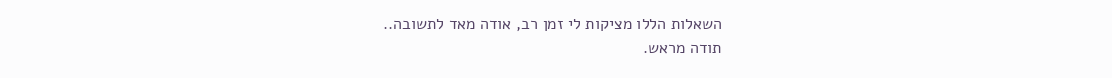השאלות הללו מציקות לי זמן רב, אודה מאד לתשובה..
תודה מראש.